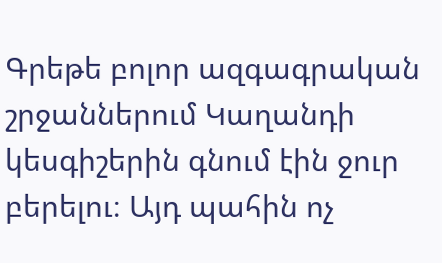Գրեթե բոլոր ազգագրական շրջաններում Կաղանդի կեսգիշերին գնում էին ջուր բերելու։ Այդ պահին ոչ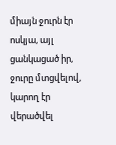միայն ջուրն էր ոսկյա, այլ ցանկացած իր, ջուրը մտցվելով, կարող էր վերածվել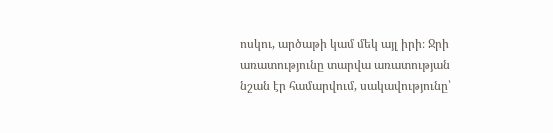ոսկու, արծաթի կամ մեկ այլ իրի։ Ջրի առատությունը տարվա առատության նշան էր համարվում, սակավությունը՝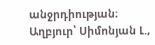անջրդիության։
Աղբյուր՝ Սիմոնյան Լ.,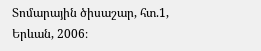Տոմարային ծիսաշար, հտ.1, Երևան, 2006։